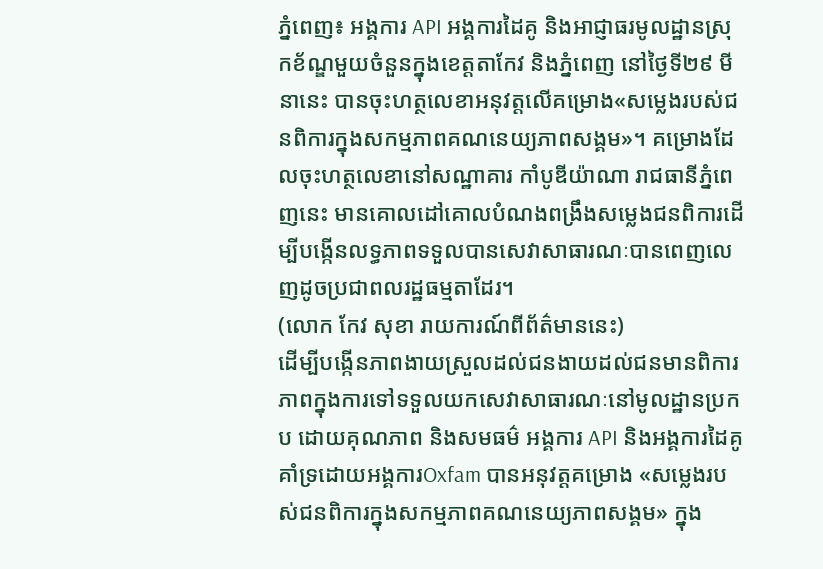ភ្នំពេញ៖ អង្គការ API អង្គការដៃគូ និងអាជ្ញាធរមូលដ្ឋានស្រុកខ័ណ្ឌមួយចំនួនក្នុងខេត្តតាកែវ និងភ្នំពេញ នៅថ្ងៃទី២៩ មីនានេះ បានចុះហត្ថលេខាអនុវត្តលើគម្រោង«សម្លេងរបស់ជនពិការក្នុងសកម្មភាពគណនេយ្យភាពសង្គម»។ គម្រោងដែលចុះហត្ថលេខានៅសណ្ឋាគារ កាំបូឌីយ៉ាណា រាជធានីភ្នំពេញនេះ មានគោលដៅគោលបំណងពង្រឹងសម្លេងជនពិការដើម្បីបង្កើនលទ្ធភាពទទួលបានសេវាសាធារណៈបានពេញលេញដូចប្រជាពលរដ្ឋធម្មតាដែរ។
(លោក កែវ សុខា រាយការណ៍ពីព័ត៌មាននេះ)
ដើម្បីបង្កើនភាពងាយស្រួលដល់ជនងាយដល់ជនមានពិការភាពក្នុងការទៅទទួលយកសេវាសាធារណៈនៅមូលដ្ឋានប្រកប ដោយគុណភាព និងសមធម៌ អង្គការ API និងអង្គការដៃគូ គាំទ្រដោយអង្គការOxfam បានអនុវត្តគម្រោង «សម្លេងរបស់ជនពិការក្នុងសកម្មភាពគណនេយ្យភាពសង្គម» ក្នុង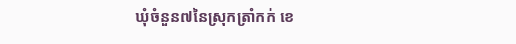ឃុំចំនួន៧នៃស្រុកត្រាំកក់ ខេ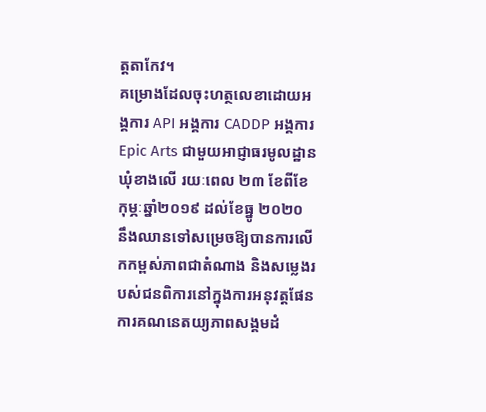ត្តតាកែវ។
គម្រោងដែលចុះហត្ថលេខាដោយអង្គការ API អង្គការ CADDP អង្គការ Epic Arts ជាមួយអាជ្ញាធរមូលដ្ឋានឃុំខាងលើ រយៈពេល ២៣ ខែពីខែកុម្ភៈឆ្នាំ២០១៩ ដល់ខែធ្នូ ២០២០ នឹងឈានទៅសម្រេចឱ្យបានការលើកកម្ពស់ភាពជាតំណាង និងសម្លេងរបស់ជនពិការនៅក្នុងការអនុវត្តផែនការគណនេតយ្យភាពសង្គមដំ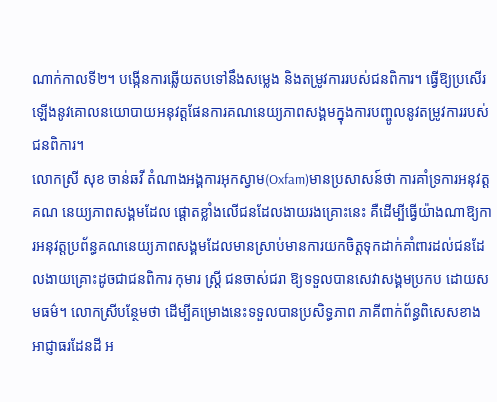ណាក់កាលទី២។ បង្កើនការឆ្លើយតបទៅនឹងសម្លេង និងតម្រូវការរបស់ជនពិការ។ ធ្វើឱ្យប្រសើរឡើងនូវគោលនយោបាយអនុវត្តផែនការគណនេយ្យភាពសង្គមក្នុងការបញ្ចូលនូវតម្រូវការរបស់ជនពិការ។
លោកស្រី សុខ ចាន់ឆវី តំណាងអង្គការអុកស្វាម(Oxfam)មានប្រសាសន៍ថា ការគាំទ្រការអនុវត្តគណ នេយ្យភាពសង្គមដែល ផ្តោតខ្លាំងលើជនដែលងាយរងគ្រោះនេះ គឺដើម្បីធ្វើយ៉ាងណាឱ្យការអនុវត្តប្រព័ន្ធគណនេយ្យភាពសង្គមដែលមានស្រាប់មានការយកចិត្តទុកដាក់គាំពារដល់ជនដែលងាយគ្រោះដូចជាជនពិការ កុមារ ស្ត្រី ជនចាស់ជរា ឱ្យទទួលបានសេវាសង្គមប្រកប ដោយសមធម៌។ លោកស្រីបន្ថែមថា ដើម្បីគម្រោងនេះទទួលបានប្រសិទ្ធភាព ភាគីពាក់ព័ន្ធពិសេសខាងអាជ្ញាធរដែនដី អ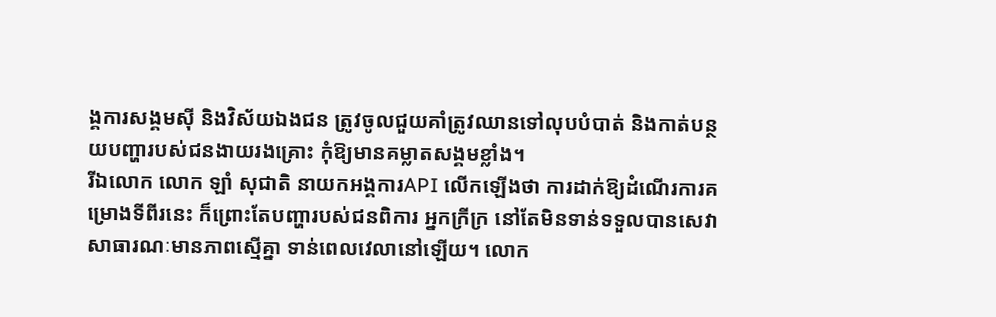ង្គការសង្គមស៊ី និងវិស័យឯងជន ត្រូវចូលជួយគាំត្រូវឈានទៅលុបបំបាត់ និងកាត់បន្ថយបញ្ហារបស់ជនងាយរងគ្រោះ កុំឱ្យមានគម្លាតសង្គមខ្លាំង។
រីឯលោក លោក ឡាំ សុជាតិ នាយកអង្គការAPI លើកឡើងថា ការដាក់ឱ្យដំណើរការគម្រោងទីពីរនេះ ក៏ព្រោះតែបញ្ហារបស់ជនពិការ អ្នកក្រីក្រ នៅតែមិនទាន់ទទួលបានសេវាសាធារណៈមានភាពស្មើគ្នា ទាន់ពេលវេលានៅឡើយ។ លោក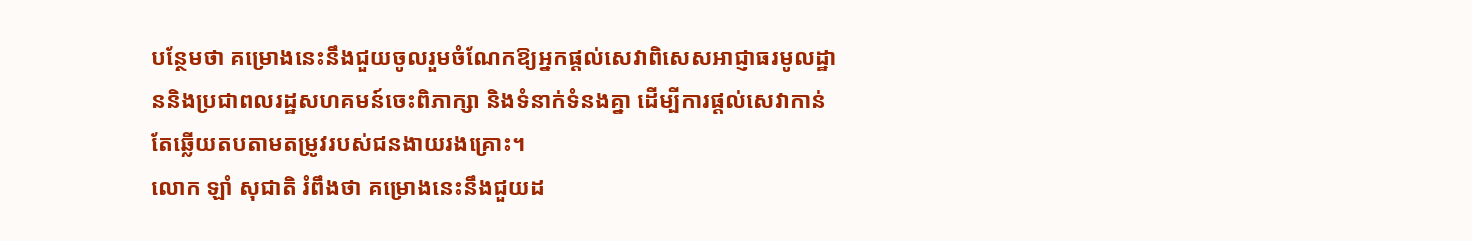បន្ថែមថា គម្រោងនេះនឹងជួយចូលរួមចំណែកឱ្យអ្នកផ្តល់សេវាពិសេសអាជ្ញាធរមូលដ្ឋាននិងប្រជាពលរដ្ឋសហគមន៍ចេះពិភាក្សា និងទំនាក់ទំនងគ្នា ដើម្បីការផ្តល់សេវាកាន់តែឆ្លើយតបតាមតម្រូវរបស់ជនងាយរងគ្រោះ។
លោក ឡាំ សុជាតិ រំពឹងថា គម្រោងនេះនឹងជួយដ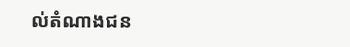ល់តំណាងជន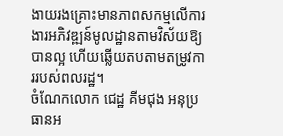ងាយរងគ្រោះមានភាពសកម្មលើការងារអភិវឌ្ឍន៍មូលដ្ឋានតាមវិស័យឱ្យបានល្អ ហើយឆ្លើយតបតាមតម្រូវការរបស់ពលរដ្ឋ។
ចំណែកលោក ជេដ្ឋ គីមជុង អនុប្រធានអ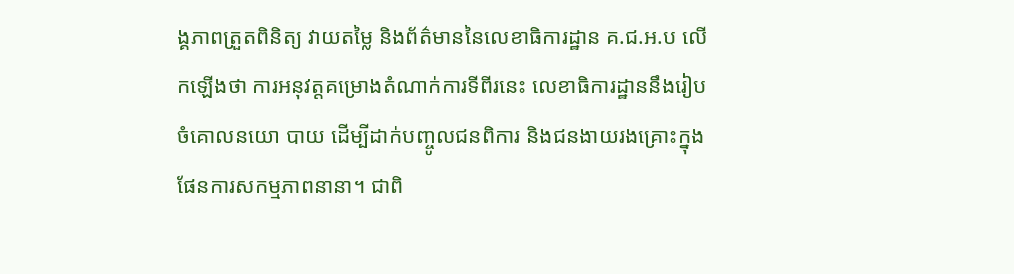ង្គភាពត្រួតពិនិត្យ វាយតម្លៃ និងព័ត៌មាននៃលេខាធិការដ្ឋាន គ.ជ.អ.ប លើកឡើងថា ការអនុវត្តគម្រោងតំណាក់ការទីពីរនេះ លេខាធិការដ្ឋាននឹងរៀបចំគោលនយោ បាយ ដើម្បីដាក់បញ្ចូលជនពិការ និងជនងាយរងគ្រោះក្នុងផែនការសកម្មភាពនានា។ ជាពិ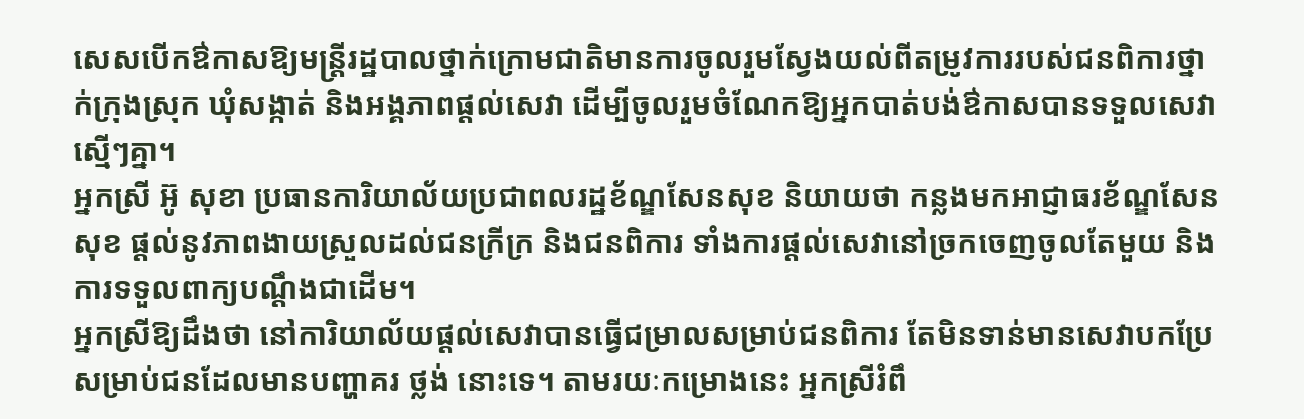សេសបើកឳកាសឱ្យមន្រ្តីរដ្ឋបាលថ្នាក់ក្រោមជាតិមានការចូលរួមស្វែងយល់ពីតម្រូវការរបស់ជនពិការថ្នាក់ក្រុងស្រុក ឃុំសង្កាត់ និងអង្គភាពផ្តល់សេវា ដើម្បីចូលរួមចំណែកឱ្យអ្នកបាត់បង់ឳកាសបានទទួលសេវាស្មើៗគ្នា។
អ្នកស្រី អ៊ូ សុខា ប្រធានការិយាល័យប្រជាពលរដ្ឋខ័ណ្ឌសែនសុខ និយាយថា កន្លងមកអាជ្ញាធរខ័ណ្ឌសែនសុខ ផ្តល់នូវភាពងាយស្រួលដល់ជនក្រីក្រ និងជនពិការ ទាំងការផ្តល់សេវានៅច្រកចេញចូលតែមួយ និងការទទួលពាក្យបណ្តឹងជាដើម។
អ្នកស្រីឱ្យដឹងថា នៅការិយាល័យផ្តល់សេវាបានធ្វើជម្រាលសម្រាប់ជនពិការ តែមិនទាន់មានសេវាបកប្រែសម្រាប់ជនដែលមានបញ្ហាគរ ថ្លង់ នោះទេ។ តាមរយៈកម្រោងនេះ អ្នកស្រីរំពឹ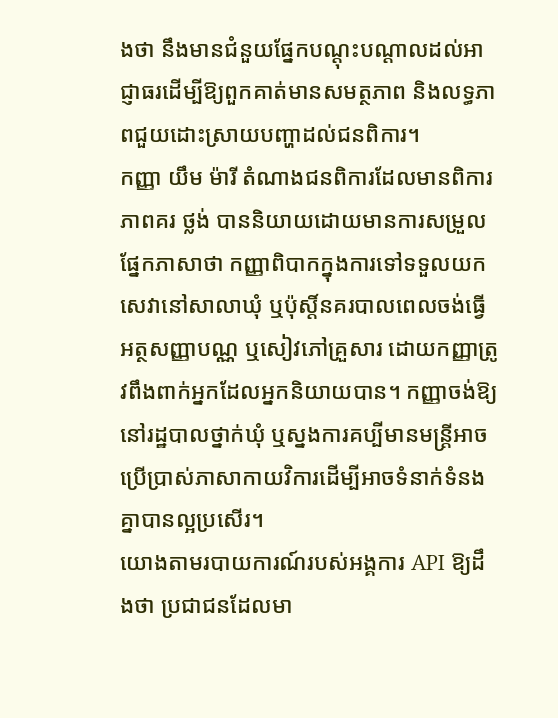ងថា នឹងមានជំនួយផ្នែកបណ្តុះបណ្តាលដល់អាជ្ញាធរដើម្បីឱ្យពួកគាត់មានសមត្ថភាព និងលទ្ធភាពជួយដោះស្រាយបញ្ហាដល់ជនពិការ។
កញ្ញា យឹម ម៉ារី តំណាងជនពិការដែលមានពិការភាពគរ ថ្លង់ បាននិយាយដោយមានការសម្រួលផ្នែកភាសាថា កញ្ញាពិបាកក្នុងការទៅទទួលយកសេវានៅសាលាឃុំ ឬប៉ុស្តិ៍នគរបាលពេលចង់ធ្វើអត្ថសញ្ញាបណ្ណ ឬសៀវភៅគ្រួសារ ដោយកញ្ញាត្រូវពឹងពាក់អ្នកដែលអ្នកនិយាយបាន។ កញ្ញាចង់ឱ្យនៅរដ្ឋបាលថ្នាក់ឃុំ ឬស្នងការគប្បីមានមន្រ្តីអាចប្រើប្រាស់ភាសាកាយវិការដើម្បីអាចទំនាក់ទំនងគ្នាបានល្អប្រសើរ។
យោងតាមរបាយការណ៍របស់អង្គការ API ឱ្យដឹងថា ប្រជាជនដែលមា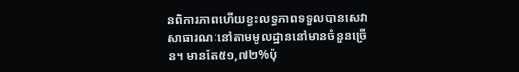នពិការភាពហើយខ្វះលទ្ធភាពទទួលបានសេវាសាធារណៈនៅតាមមូលដ្ឋាននៅមានចំនួនច្រើន។ មានតែ៥១,៧២%ប៉ុ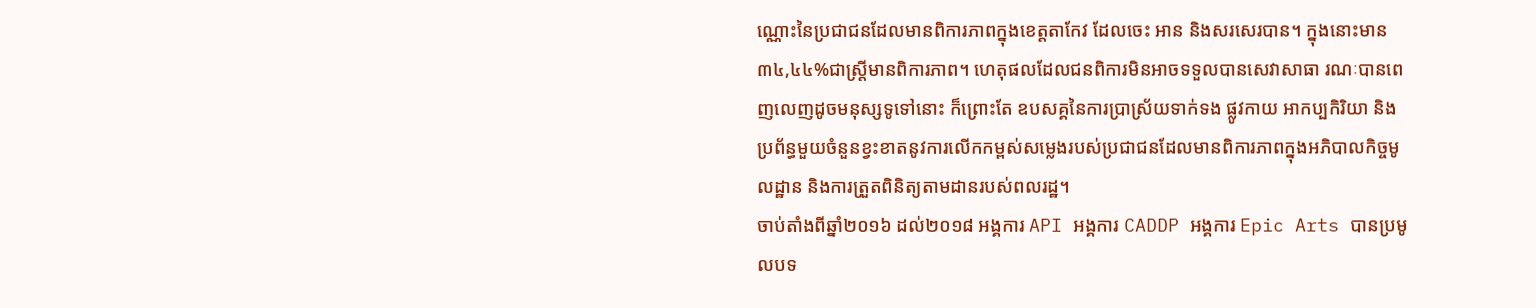ណ្ណោះនៃប្រជាជនដែលមានពិការភាពក្នុងខេត្តតាកែវ ដែលចេះ អាន និងសរសេរបាន។ ក្នុងនោះមាន៣៤,៤៤%ជាស្រ្តីមានពិការភាព។ ហេតុផលដែលជនពិការមិនអាចទទួលបានសេវាសាធា រណៈបានពេញលេញដូចមនុស្សទូទៅនោះ ក៏ព្រោះតែ ឧបសគ្គនៃការប្រាស្រ័យទាក់ទង ផ្លូវកាយ អាកប្បកិរិយា និងប្រព័ន្ធមួយចំនួនខ្វះខាតនូវការលើកកម្ពស់សម្លេងរបស់ប្រជាជនដែលមានពិការភាពក្នុងអភិបាលកិច្ចមូលដ្ឋាន និងការត្រួតពិនិត្យតាមដានរបស់ពលរដ្ឋ។
ចាប់តាំងពីឆ្នាំ២០១៦ ដល់២០១៨ អង្គការ API អង្គការ CADDP អង្គការ Epic Arts បានប្រមូលបទ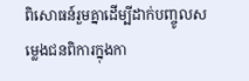ពិសោធន៍រួមគ្នាដើម្បីដាក់បញ្ចូលសម្លេងជនពិការក្នុងកា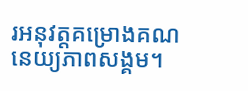រអនុវត្តគម្រោងគណនេយ្យភាពសង្គម។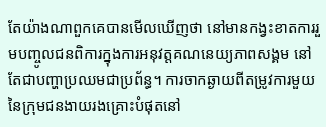តែយ៉ាងណាពួកគេបានមើលឃើញថា នៅមានកង្វះខាតការរួមបញ្ចូលជនពិការក្នុងការអនុវត្តគណនេយ្យភាពសង្គម នៅតែជាបញ្ហាប្រឈមជាប្រព័ន្ធ។ ការចាកឆ្ងាយពីតម្រូវការមួយនៃក្រុមជនងាយរងគ្រោះបំផុតនៅ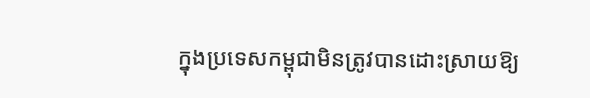ក្នុងប្រទេសកម្ពុជាមិនត្រូវបានដោះស្រាយឱ្យ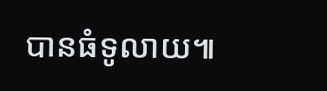បានធំទូលាយ៕